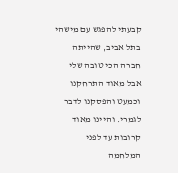קבעתי להפגש עם מישהי בתל אביב, שהייתה חברה הכי טובה שלי אבל מאוד התרחקנו וכמעט והפסקנו לדבר לגמרי. והיינו מאוד קרובות עד לפני המלחמה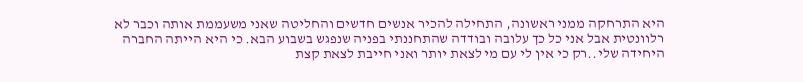היא התרחקה ממני ראשונה, התחילה להכיר אנשים חדשים והחליטה שאני משעממת אותה וכבר לא רלוונטית אבל אני כל כך עלובה ובודדה שהתחננתי בפניה שנפגש בשבוע הבא. כי היא הייתה החברה היחידה שלי..רק כי אין לי עם מי לצאת יותר ואני חייבת לצאת קצת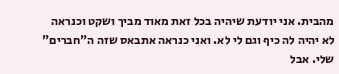מהבית. אני יודעת שיהיה בכל זאת מאוד מביך ושקט וכנראה לא יהיה לה כיף וגם לי לא. ואני כנראה אתבאס שזה ה"חברים" שלי. אבל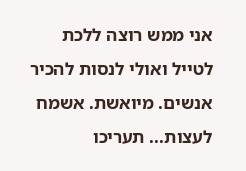אני ממש רוצה ללכת לטייל ואולי לנסות להכיר אנשים. מיואשת. אשמח לעצות... תעריכו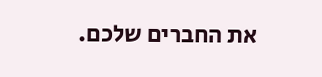את החברים שלכם.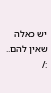יש כאלה שאין להם.. :/